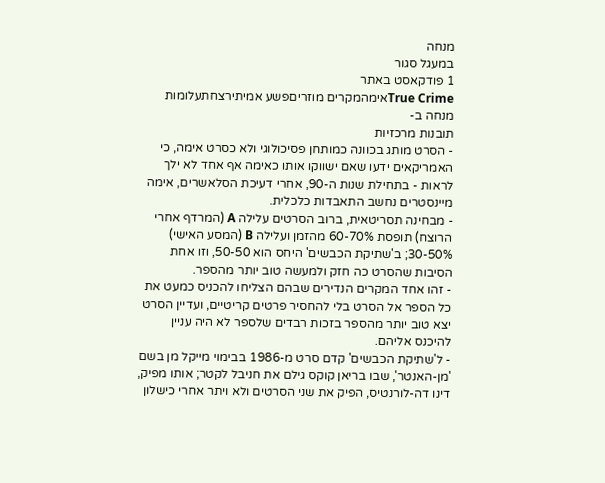מנחה
במעגל סגור
1 פודקאסט באתר
True Crimeאימהמקרים מוזריםפשע אמיתירצחתעלומות
מנחה ב-
תובנות מרכזיות
- הסרט מותג בכוונה כמותחן פסיכולוגי ולא כסרט אימה, כי האמריקאים ידעו שאם ישווקו אותו כאימה אף אחד לא ילך לראות - בתחילת שנות ה-90, אחרי דעיכת הסלאשרים, אימה מיינסטרים נחשב התאבדות כלכלית.
- מבחינה תסריטאית, ברוב הסרטים עלילה A (המרדף אחרי הרוצח) תופסת 60-70% מהזמן ועלילה B (המסע האישי) 30-50%; ב'שתיקת הכבשים' היחס הוא 50-50, וזו אחת הסיבות שהסרט כה חזק ולמעשה טוב יותר מהספר.
- זהו אחד המקרים הנדירים שבהם הצליחו להכניס כמעט את כל הספר אל הסרט בלי להחסיר פרטים קריטיים, ועדיין הסרט יצא טוב יותר מהספר בזכות רבדים שלספר לא היה עניין להיכנס אליהם.
- ל'שתיקת הכבשים' קדם סרט מ-1986 בבימוי מייקל מן בשם 'מן-האנטר', שבו בריאן קוקס גילם את חניבל לקטר; אותו מפיק, דינו דה-לורנטיס, הפיק את שני הסרטים ולא ויתר אחרי כישלון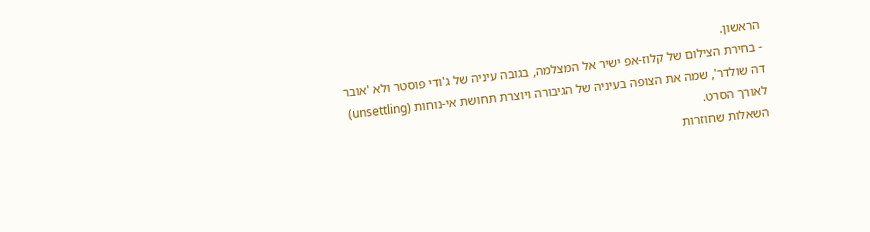הראשון.
- בחירת הצילום של קלוז-אפ ישיר אל המצלמה, בגובה עיניה של ג'ודי פוסטר ולא 'אובר דה שולדר', שמה את הצופה בעיניה של הגיבורה ויוצרת תחושת אי-נוחות (unsettling) לאורך הסרט.
השאלות שחוזרות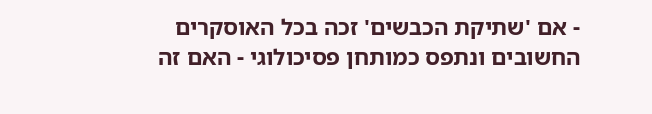- אם 'שתיקת הכבשים' זכה בכל האוסקרים החשובים ונתפס כמותחן פסיכולוגי - האם זה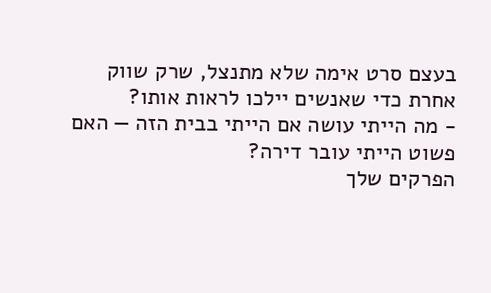בעצם סרט אימה שלא מתנצל, שרק שווק אחרת כדי שאנשים יילכו לראות אותו?
- מה הייתי עושה אם הייתי בבית הזה — האם פשוט הייתי עובר דירה?
הפרקים שלך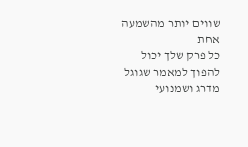שווים יותר מהשמעה אחת
כל פרק שלך יכול להפוך למאמר שגוגל מדרג ושמנועי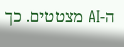ה-AI מצטטים. כך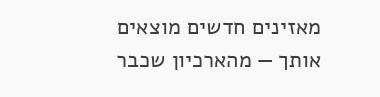מאזינים חדשים מוצאים אותך — מהארכיון שכבר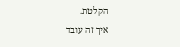הקלטת.
איך זה עובד